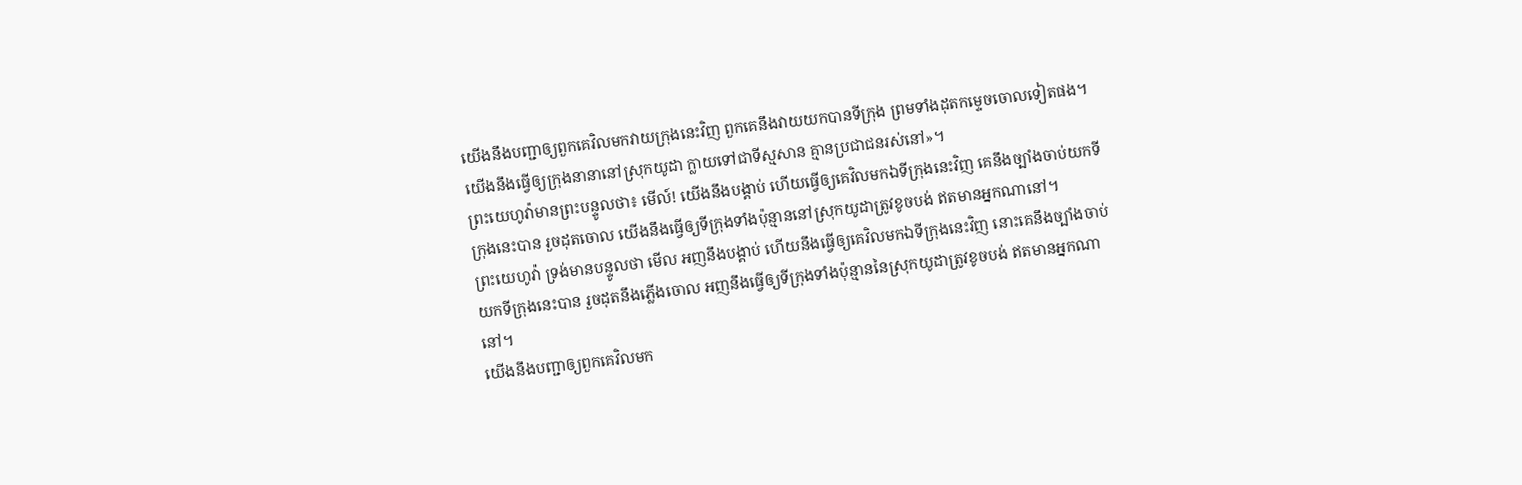យើងនឹងបញ្ជាឲ្យពួកគេវិលមកវាយក្រុងនេះវិញ ពួកគេនឹងវាយយកបានទីក្រុង ព្រមទាំងដុតកម្ទេចចោលទៀតផង។ យើងនឹងធ្វើឲ្យក្រុងនានានៅស្រុកយូដា ក្លាយទៅជាទីស្មសាន គ្មានប្រជាជនរស់នៅ»។
ព្រះយេហូវ៉ាមានព្រះបន្ទូលថា៖ មើល៍! យើងនឹងបង្គាប់ ហើយធ្វើឲ្យគេវិលមកឯទីក្រុងនេះវិញ គេនឹងច្បាំងចាប់យកទីក្រុងនេះបាន រួចដុតចោល យើងនឹងធ្វើឲ្យទីក្រុងទាំងប៉ុន្មាននៅស្រុកយូដាត្រូវខូចបង់ ឥតមានអ្នកណានៅ។
ព្រះយេហូវ៉ា ទ្រង់មានបន្ទូលថា មើល អញនឹងបង្គាប់ ហើយនឹងធ្វើឲ្យគេវិលមកឯទីក្រុងនេះវិញ នោះគេនឹងច្បាំងចាប់យកទីក្រុងនេះបាន រួចដុតនឹងភ្លើងចោល អញនឹងធ្វើឲ្យទីក្រុងទាំងប៉ុន្មាននៃស្រុកយូដាត្រូវខូចបង់ ឥតមានអ្នកណានៅ។
យើងនឹងបញ្ជាឲ្យពួកគេវិលមក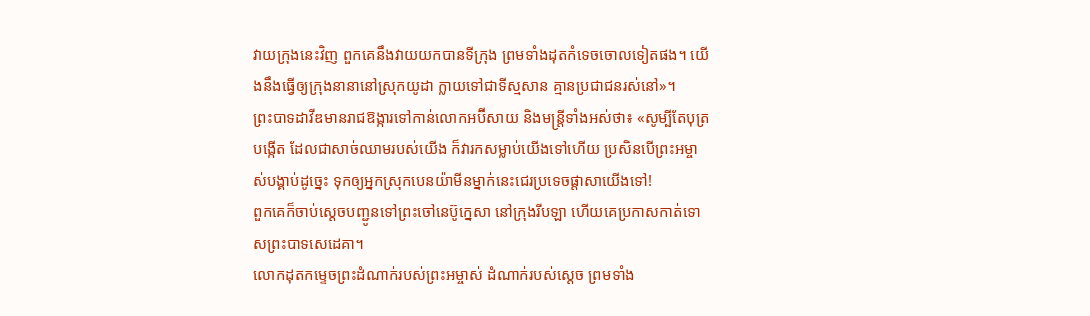វាយក្រុងនេះវិញ ពួកគេនឹងវាយយកបានទីក្រុង ព្រមទាំងដុតកំទេចចោលទៀតផង។ យើងនឹងធ្វើឲ្យក្រុងនានានៅស្រុកយូដា ក្លាយទៅជាទីស្មសាន គ្មានប្រជាជនរស់នៅ»។
ព្រះបាទដាវីឌមានរាជឱង្ការទៅកាន់លោកអប៊ីសាយ និងមន្ត្រីទាំងអស់ថា៖ «សូម្បីតែបុត្របង្កើត ដែលជាសាច់ឈាមរបស់យើង ក៏វារកសម្លាប់យើងទៅហើយ ប្រសិនបើព្រះអម្ចាស់បង្គាប់ដូច្នេះ ទុកឲ្យអ្នកស្រុកបេនយ៉ាមីនម្នាក់នេះជេរប្រទេចផ្ដាសាយើងទៅ!
ពួកគេក៏ចាប់ស្ដេចបញ្ជូនទៅព្រះចៅនេប៊ូក្នេសា នៅក្រុងរីបឡា ហើយគេប្រកាសកាត់ទោសព្រះបាទសេដេគា។
លោកដុតកម្ទេចព្រះដំណាក់របស់ព្រះអម្ចាស់ ដំណាក់របស់ស្ដេច ព្រមទាំង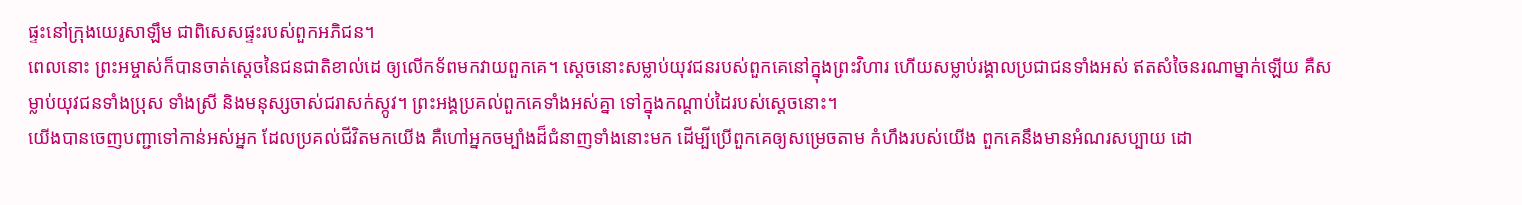ផ្ទះនៅក្រុងយេរូសាឡឹម ជាពិសេសផ្ទះរបស់ពួកអភិជន។
ពេលនោះ ព្រះអម្ចាស់ក៏បានចាត់ស្ដេចនៃជនជាតិខាល់ដេ ឲ្យលើកទ័ពមកវាយពួកគេ។ ស្ដេចនោះសម្លាប់យុវជនរបស់ពួកគេនៅក្នុងព្រះវិហារ ហើយសម្លាប់រង្គាលប្រជាជនទាំងអស់ ឥតសំចៃនរណាម្នាក់ឡើយ គឺសម្លាប់យុវជនទាំងប្រុស ទាំងស្រី និងមនុស្សចាស់ជរាសក់ស្កូវ។ ព្រះអង្គប្រគល់ពួកគេទាំងអស់គ្នា ទៅក្នុងកណ្ដាប់ដៃរបស់ស្ដេចនោះ។
យើងបានចេញបញ្ជាទៅកាន់អស់អ្នក ដែលប្រគល់ជីវិតមកយើង គឺហៅអ្នកចម្បាំងដ៏ជំនាញទាំងនោះមក ដើម្បីប្រើពួកគេឲ្យសម្រេចតាម កំហឹងរបស់យើង ពួកគេនឹងមានអំណរសប្បាយ ដោ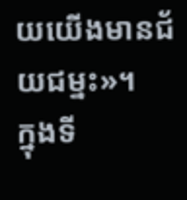យយើងមានជ័យជម្នះ»។
ក្នុងទី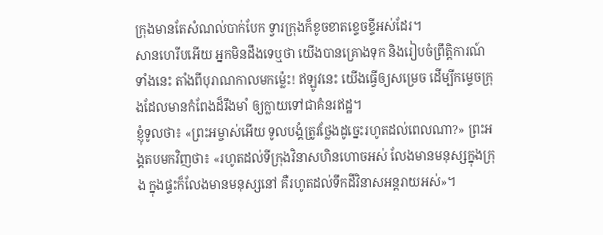ក្រុងមានតែសំណល់បាក់បែក ទ្វារក្រុងក៏ខូចខាតខ្ទេចខ្ទីអស់ដែរ។
សានហេរីបអើយ អ្នកមិនដឹងទេឬថា យើងបានគ្រោងទុក និងរៀបចំព្រឹត្តិការណ៍ ទាំងនេះ តាំងពីបុរាណកាលមកម៉្លេះ! ឥឡូវនេះ យើងធ្វើឲ្យសម្រេច ដើម្បីកម្ទេចក្រុងដែលមានកំពែងដ៏រឹងមាំ ឲ្យក្លាយទៅជាគំនរឥដ្ឋ។
ខ្ញុំទូលថា៖ «ព្រះអម្ចាស់អើយ ទូលបង្គំត្រូវថ្លែងដូច្នេះរហូតដល់ពេលណា?» ព្រះអង្គតបមកវិញថា៖ «រហូតដល់ទីក្រុងវិនាសហិនហោចអស់ លែងមានមនុស្សក្នុងក្រុង ក្នុងផ្ទះក៏លែងមានមនុស្សនៅ គឺរហូតដល់ទឹកដីវិនាសអន្តរាយអស់»។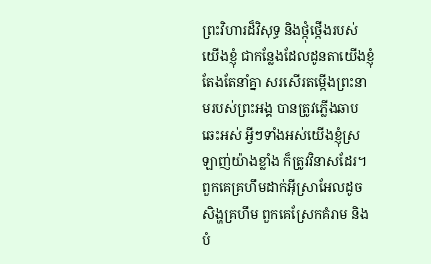ព្រះវិហារដ៏វិសុទ្ធ និងថ្កុំថ្កើងរបស់យើងខ្ញុំ ជាកន្លែងដែលដូនតាយើងខ្ញុំតែងតែនាំគ្នា សរសើរតម្កើងព្រះនាមរបស់ព្រះអង្គ បានត្រូវភ្លើងឆាបឆេះអស់ អ្វីៗទាំងអស់យើងខ្ញុំស្រឡាញ់យ៉ាងខ្លាំង ក៏ត្រូវវិនាសដែរ។
ពួកគេគ្រហឹមដាក់អ៊ីស្រាអែលដូចសិង្ហគ្រហឹម ពួកគេស្រែកគំរាម និងបំ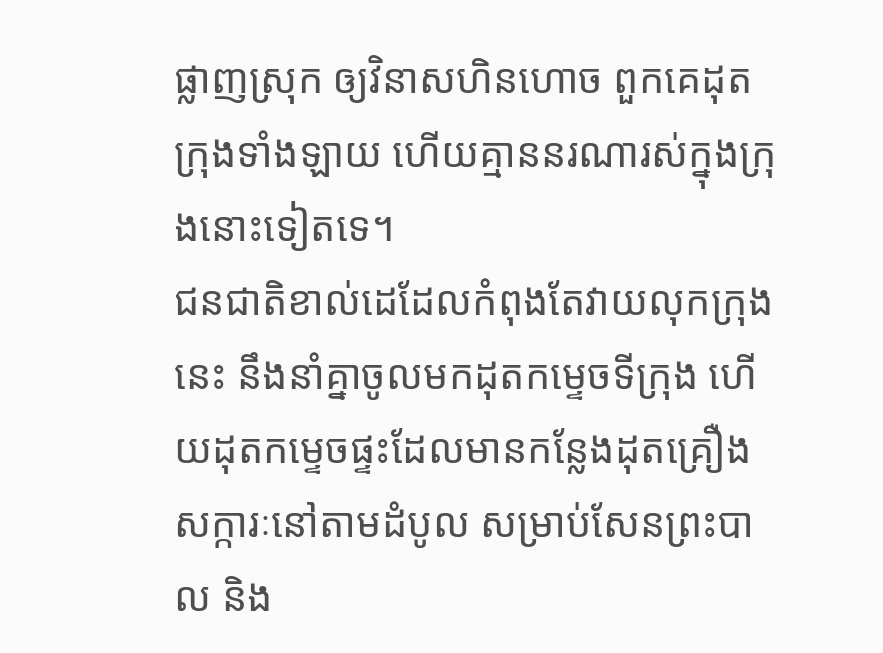ផ្លាញស្រុក ឲ្យវិនាសហិនហោច ពួកគេដុតក្រុងទាំងឡាយ ហើយគ្មាននរណារស់ក្នុងក្រុងនោះទៀតទេ។
ជនជាតិខាល់ដេដែលកំពុងតែវាយលុកក្រុងនេះ នឹងនាំគ្នាចូលមកដុតកម្ទេចទីក្រុង ហើយដុតកម្ទេចផ្ទះដែលមានកន្លែងដុតគ្រឿងសក្ការៈនៅតាមដំបូល សម្រាប់សែនព្រះបាល និង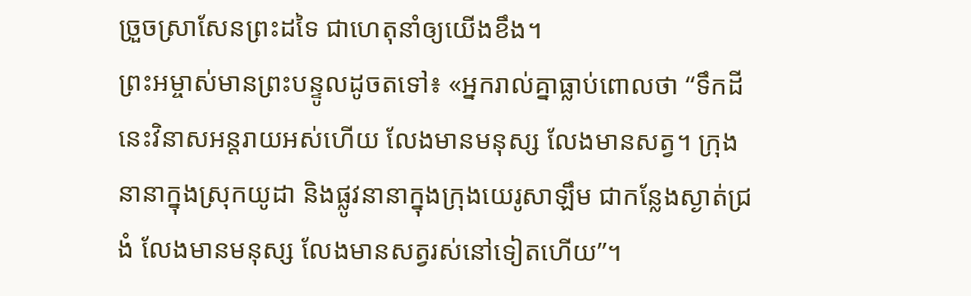ច្រួចស្រាសែនព្រះដទៃ ជាហេតុនាំឲ្យយើងខឹង។
ព្រះអម្ចាស់មានព្រះបន្ទូលដូចតទៅ៖ «អ្នករាល់គ្នាធ្លាប់ពោលថា “ទឹកដីនេះវិនាសអន្តរាយអស់ហើយ លែងមានមនុស្ស លែងមានសត្វ។ ក្រុងនានាក្នុងស្រុកយូដា និងផ្លូវនានាក្នុងក្រុងយេរូសាឡឹម ជាកន្លែងស្ងាត់ជ្រងំ លែងមានមនុស្ស លែងមានសត្វរស់នៅទៀតហើយ”។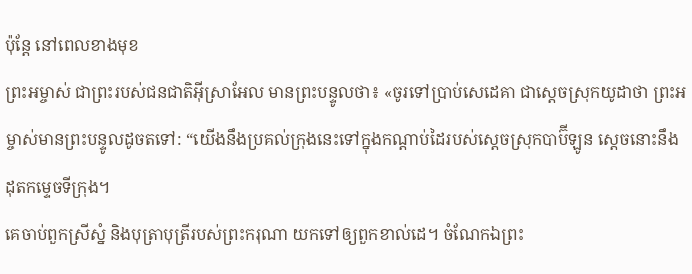ប៉ុន្តែ នៅពេលខាងមុខ
ព្រះអម្ចាស់ ជាព្រះរបស់ជនជាតិអ៊ីស្រាអែល មានព្រះបន្ទូលថា៖ «ចូរទៅប្រាប់សេដេគា ជាស្ដេចស្រុកយូដាថា ព្រះអម្ចាស់មានព្រះបន្ទូលដូចតទៅ: “យើងនឹងប្រគល់ក្រុងនេះទៅក្នុងកណ្ដាប់ដៃរបស់ស្ដេចស្រុកបាប៊ីឡូន ស្ដេចនោះនឹងដុតកម្ទេចទីក្រុង។
គេចាប់ពួកស្រីស្នំ និងបុត្រាបុត្រីរបស់ព្រះករុណា យកទៅឲ្យពួកខាល់ដេ។ ចំណែកឯព្រះ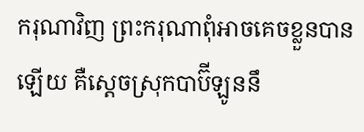ករុណាវិញ ព្រះករុណាពុំអាចគេចខ្លួនបានឡើយ គឺស្ដេចស្រុកបាប៊ីឡូននឹ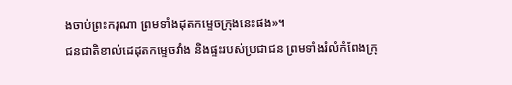ងចាប់ព្រះករុណា ព្រមទាំងដុតកម្ទេចក្រុងនេះផង»។
ជនជាតិខាល់ដេដុតកម្ទេចវាំង និងផ្ទះរបស់ប្រជាជន ព្រមទាំងរំលំកំពែងក្រុ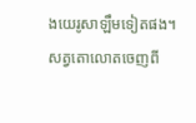ងយេរូសាឡឹមទៀតផង។
សត្វតោលោតចេញពី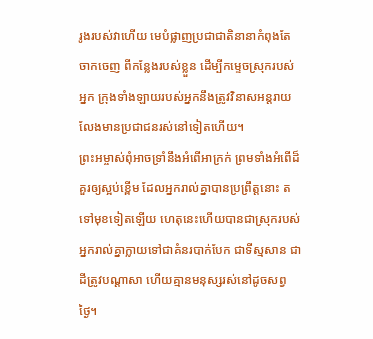រូងរបស់វាហើយ មេបំផ្លាញប្រជាជាតិនានាកំពុងតែចាកចេញ ពីកន្លែងរបស់ខ្លួន ដើម្បីកម្ទេចស្រុករបស់អ្នក ក្រុងទាំងឡាយរបស់អ្នកនឹងត្រូវវិនាសអន្តរាយ លែងមានប្រជាជនរស់នៅទៀតហើយ។
ព្រះអម្ចាស់ពុំអាចទ្រាំនឹងអំពើអាក្រក់ ព្រមទាំងអំពើដ៏គួរឲ្យស្អប់ខ្ពើម ដែលអ្នករាល់គ្នាបានប្រព្រឹត្តនោះ តទៅមុខទៀតឡើយ ហេតុនេះហើយបានជាស្រុករបស់អ្នករាល់គ្នាក្លាយទៅជាគំនរបាក់បែក ជាទីស្មសាន ជាដីត្រូវបណ្ដាសា ហើយគ្មានមនុស្សរស់នៅដូចសព្វថ្ងៃ។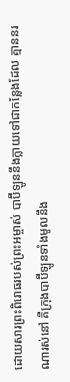ដោយសារព្រះពិរោធរបស់ព្រះអម្ចាស់ បាប៊ីឡូននឹងក្លាយទៅជាកន្លែងដែល គ្មាននរណារស់នៅ គឺក្រុងបាប៊ីឡូនទាំងមូលនឹង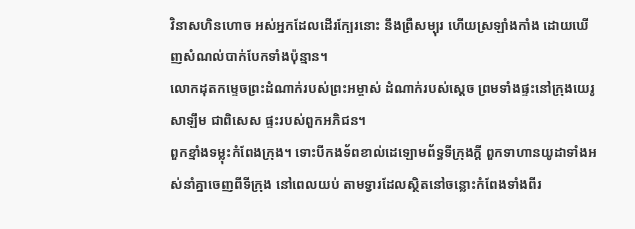វិនាសហិនហោច អស់អ្នកដែលដើរក្បែរនោះ នឹងព្រឺសម្បុរ ហើយស្រឡាំងកាំង ដោយឃើញសំណល់បាក់បែកទាំងប៉ុន្មាន។
លោកដុតកម្ទេចព្រះដំណាក់របស់ព្រះអម្ចាស់ ដំណាក់របស់ស្ដេច ព្រមទាំងផ្ទះនៅក្រុងយេរូសាឡឹម ជាពិសេស ផ្ទះរបស់ពួកអភិជន។
ពួកខ្មាំងទម្លុះកំពែងក្រុង។ ទោះបីកងទ័ពខាល់ដេឡោមព័ទ្ធទីក្រុងក្ដី ពួកទាហានយូដាទាំងអស់នាំគ្នាចេញពីទីក្រុង នៅពេលយប់ តាមទ្វារដែលស្ថិតនៅចន្លោះកំពែងទាំងពីរ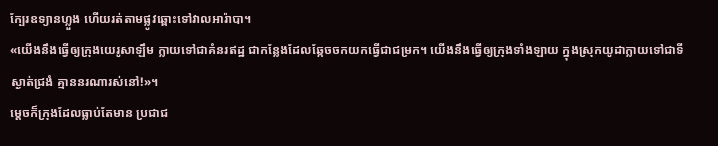ក្បែរឧទ្យានហ្លួង ហើយរត់តាមផ្លូវឆ្ពោះទៅវាលអារ៉ាបា។
«យើងនឹងធ្វើឲ្យក្រុងយេរូសាឡឹម ក្លាយទៅជាគំនរឥដ្ឋ ជាកន្លែងដែលឆ្កែចចកយកធ្វើជាជម្រក។ យើងនឹងធ្វើឲ្យក្រុងទាំងឡាយ ក្នុងស្រុកយូដាក្លាយទៅជាទីស្ងាត់ជ្រងំ គ្មាននរណារស់នៅ!»។
ម្ដេចក៏ក្រុងដែលធ្លាប់តែមាន ប្រជាជ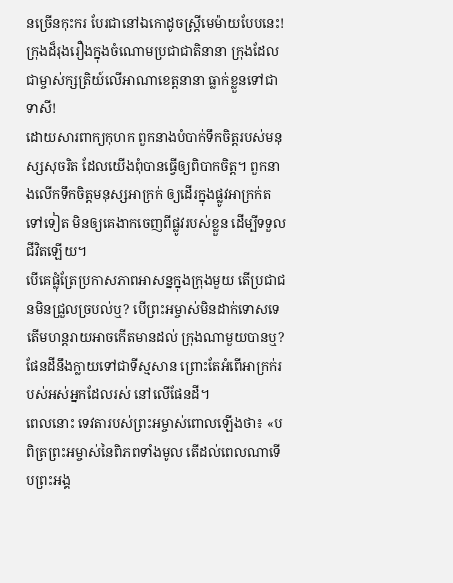នច្រើនកុះករ បែរជានៅឯកោដូចស្ត្រីមេម៉ាយបែបនេះ! ក្រុងដ៏រុងរឿងក្នុងចំណោមប្រជាជាតិនានា ក្រុងដែលជាម្ចាស់ក្សត្រិយ៍លើអាណាខេត្តនានា ធ្លាក់ខ្លួនទៅជាទាសី!
ដោយសារពាក្យកុហក ពួកនាងបំបាក់ទឹកចិត្តរបស់មនុស្សសុចរិត ដែលយើងពុំបានធ្វើឲ្យពិបាកចិត្ត។ ពួកនាងលើកទឹកចិត្តមនុស្សអាក្រក់ ឲ្យដើរក្នុងផ្លូវអាក្រក់តទៅទៀត មិនឲ្យគេងាកចេញពីផ្លូវរបស់ខ្លួន ដើម្បីទទួលជីវិតឡើយ។
បើគេផ្លុំត្រែប្រកាសភាពអាសន្នក្នុងក្រុងមួយ តើប្រជាជនមិនជ្រួលច្របល់ឬ? បើព្រះអម្ចាស់មិនដាក់ទោសទេ តើមហន្តរាយអាចកើតមានដល់ ក្រុងណាមួយបានឬ?
ផែនដីនឹងក្លាយទៅជាទីស្មសាន ព្រោះតែអំពើអាក្រក់របស់អស់អ្នកដែលរស់ នៅលើផែនដី។
ពេលនោះ ទេវតារបស់ព្រះអម្ចាស់ពោលឡើងថា៖ «បពិត្រព្រះអម្ចាស់នៃពិភពទាំងមូល តើដល់ពេលណាទើបព្រះអង្គ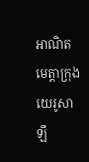អាណិតមេត្តាក្រុងយេរូសាឡឹ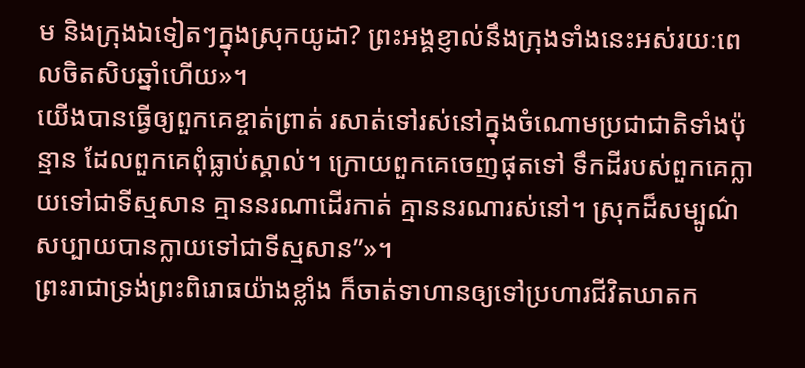ម និងក្រុងឯទៀតៗក្នុងស្រុកយូដា? ព្រះអង្គខ្ញាល់នឹងក្រុងទាំងនេះអស់រយៈពេលចិតសិបឆ្នាំហើយ»។
យើងបានធ្វើឲ្យពួកគេខ្ចាត់ព្រាត់ រសាត់ទៅរស់នៅក្នុងចំណោមប្រជាជាតិទាំងប៉ុន្មាន ដែលពួកគេពុំធ្លាប់ស្គាល់។ ក្រោយពួកគេចេញផុតទៅ ទឹកដីរបស់ពួកគេក្លាយទៅជាទីស្មសាន គ្មាននរណាដើរកាត់ គ្មាននរណារស់នៅ។ ស្រុកដ៏សម្បូណ៌សប្បាយបានក្លាយទៅជាទីស្មសាន”»។
ព្រះរាជាទ្រង់ព្រះពិរោធយ៉ាងខ្លាំង ក៏ចាត់ទាហានឲ្យទៅប្រហារជីវិតឃាតក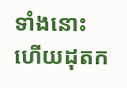ទាំងនោះ ហើយដុតក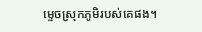ម្ទេចស្រុកភូមិរបស់គេផង។